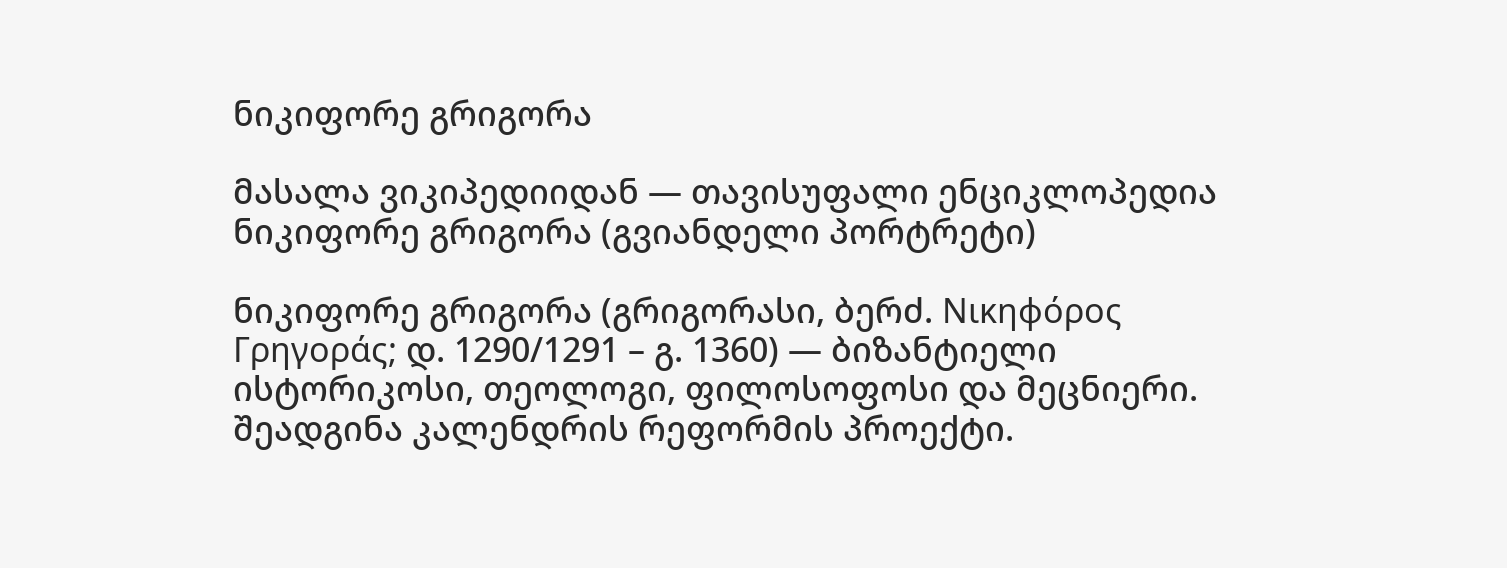ნიკიფორე გრიგორა

მასალა ვიკიპედიიდან — თავისუფალი ენციკლოპედია
ნიკიფორე გრიგორა (გვიანდელი პორტრეტი)

ნიკიფორე გრიგორა (გრიგორასი, ბერძ. Νικηφόρος Γρηγοράς; დ. 1290/1291 – გ. 1360) — ბიზანტიელი ისტორიკოსი, თეოლოგი, ფილოსოფოსი და მეცნიერი. შეადგინა კალენდრის რეფორმის პროექტი.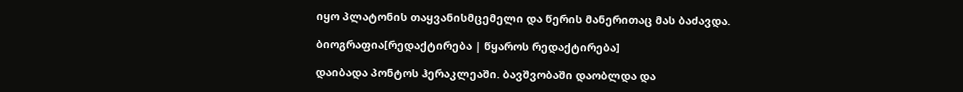იყო პლატონის თაყვანისმცემელი და წერის მანერითაც მას ბაძავდა.

ბიოგრაფია[რედაქტირება | წყაროს რედაქტირება]

დაიბადა პონტოს ჰერაკლეაში. ბავშვობაში დაობლდა და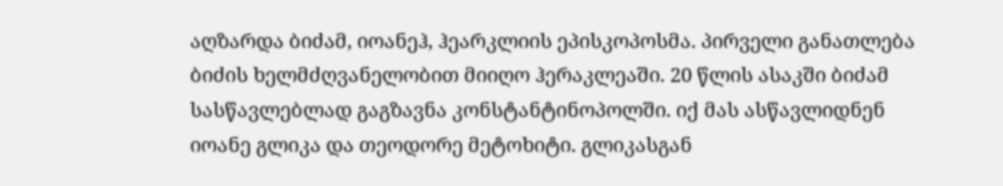აღზარდა ბიძამ, იოანეჰ, ჰეარკლიის ეპისკოპოსმა. პირველი განათლება ბიძის ხელმძღვანელობით მიიღო ჰერაკლეაში. 20 წლის ასაკში ბიძამ სასწავლებლად გაგზავნა კონსტანტინოპოლში. იქ მას ასწავლიდნენ იოანე გლიკა და თეოდორე მეტოხიტი. გლიკასგან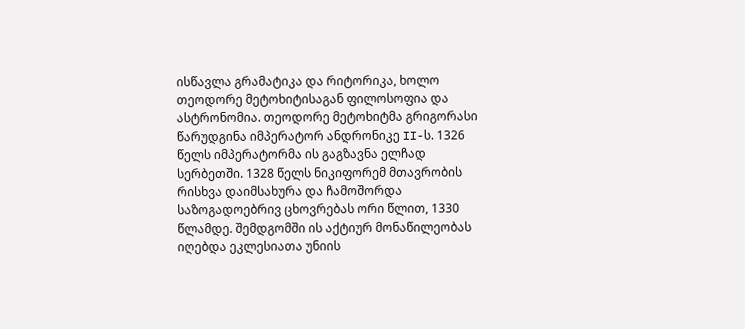ისწავლა გრამატიკა და რიტორიკა, ხოლო თეოდორე მეტოხიტისაგან ფილოსოფია და ასტრონომია. თეოდორე მეტოხიტმა გრიგორასი წარუდგინა იმპერატორ ანდრონიკე II-ს. 1326 წელს იმპერატორმა ის გაგზავნა ელჩად სერბეთში. 1328 წელს ნიკიფორემ მთავრობის რისხვა დაიმსახურა და ჩამოშორდა საზოგადოებრივ ცხოვრებას ორი წლით, 1330 წლამდე. შემდგომში ის აქტიურ მონაწილეობას იღებდა ეკლესიათა უნიის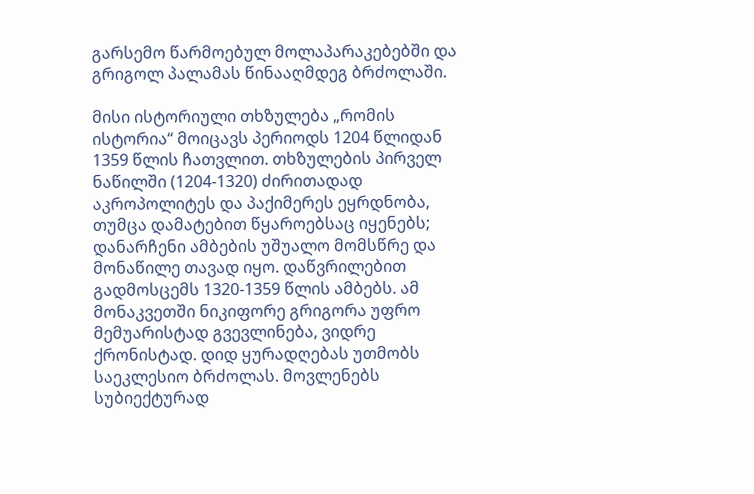გარსემო წარმოებულ მოლაპარაკებებში და გრიგოლ პალამას წინააღმდეგ ბრძოლაში.

მისი ისტორიული თხზულება „რომის ისტორია“ მოიცავს პერიოდს 1204 წლიდან 1359 წლის ჩათვლით. თხზულების პირველ ნაწილში (1204-1320) ძირითადად აკროპოლიტეს და პაქიმერეს ეყრდნობა, თუმცა დამატებით წყაროებსაც იყენებს; დანარჩენი ამბების უშუალო მომსწრე და მონაწილე თავად იყო. დაწვრილებით გადმოსცემს 1320-1359 წლის ამბებს. ამ მონაკვეთში ნიკიფორე გრიგორა უფრო მემუარისტად გვევლინება, ვიდრე ქრონისტად. დიდ ყურადღებას უთმობს საეკლესიო ბრძოლას. მოვლენებს სუბიექტურად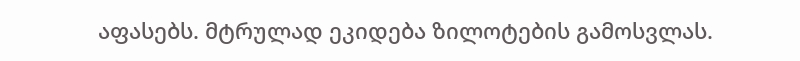აფასებს. მტრულად ეკიდება ზილოტების გამოსვლას.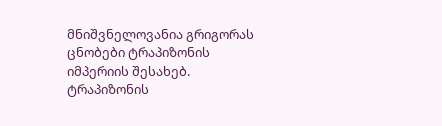მნიშვნელოვანია გრიგორას ცნობები ტრაპიზონის იმპერიის შესახებ. ტრაპიზონის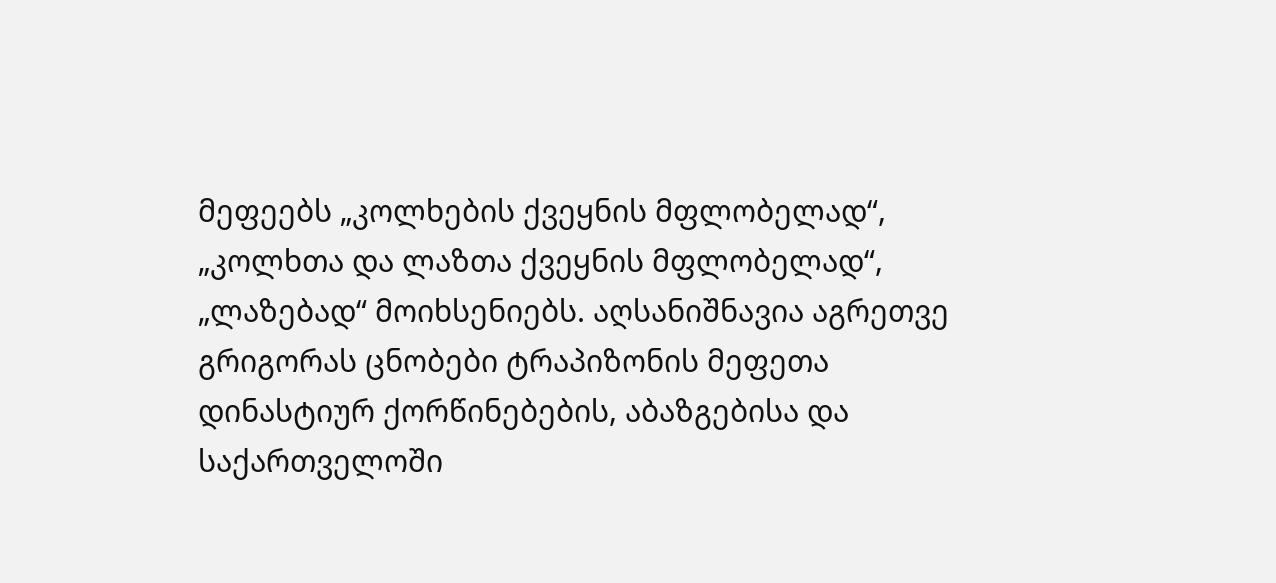მეფეებს „კოლხების ქვეყნის მფლობელად“, „კოლხთა და ლაზთა ქვეყნის მფლობელად“, „ლაზებად“ მოიხსენიებს. აღსანიშნავია აგრეთვე გრიგორას ცნობები ტრაპიზონის მეფეთა დინასტიურ ქორწინებების, აბაზგებისა და საქართველოში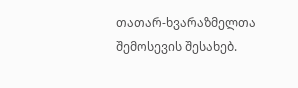თათარ-ხვარაზმელთა შემოსევის შესახებ.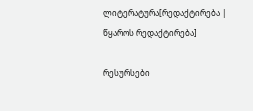ლიტერატურა[რედაქტირება | წყაროს რედაქტირება]

რესურსები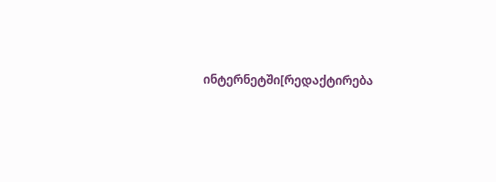ინტერნეტში[რედაქტირება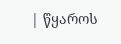| წყაროს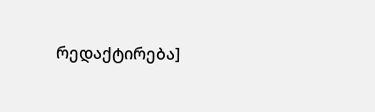რედაქტირება]